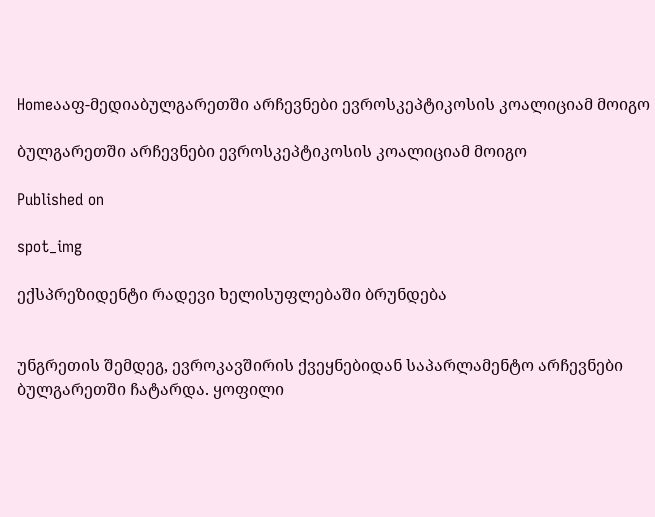Homeააფ-მედიაბულგარეთში არჩევნები ევროსკეპტიკოსის კოალიციამ მოიგო

ბულგარეთში არჩევნები ევროსკეპტიკოსის კოალიციამ მოიგო

Published on

spot_img

ექსპრეზიდენტი რადევი ხელისუფლებაში ბრუნდება


უნგრეთის შემდეგ, ევროკავშირის ქვეყნებიდან საპარლამენტო არჩევნები ბულგარეთში ჩატარდა. ყოფილი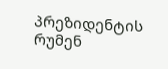პრეზიდენტის რუმენ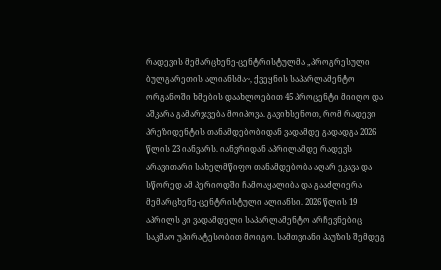რადევის მემარცხენე-ცენტრისტულმა „პროგრესული ბულგარეთის ალიანსმა~, ქვეყნის საპარლამენტო ორგანოში ხმების დაახლოებით 45 პროცენტი მიიღო და აშკარა გამარჯვება მოიპოვა. გავიხსენოთ, რომ რადევი პრეზიდენტის თანამდებობიდან ვადამდე გადადგა 2026 წლის 23 იანვარს. იანვრიდან აპრილამდე რადევს არავითარი სახელმწიფო თანამდებობა აღარ ეკავა და სწორედ ამ პერიოდში ჩამოაყალიბა და გააძლიერა მემარცხენე-ცენტრისტული ალიანსი. 2026 წლის 19 აპრილს კი ვადამდელი საპარლამენტო არჩევნებიც საკმაო უპირატესობით მოიგო. სამთვიანი პაუზის შემდეგ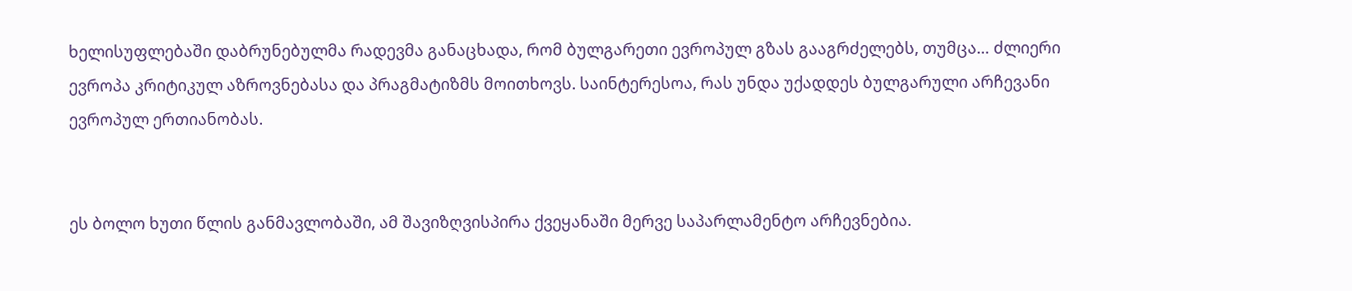ხელისუფლებაში დაბრუნებულმა რადევმა განაცხადა, რომ ბულგარეთი ევროპულ გზას გააგრძელებს, თუმცა… ძლიერი ევროპა კრიტიკულ აზროვნებასა და პრაგმატიზმს მოითხოვს. საინტერესოა, რას უნდა უქადდეს ბულგარული არჩევანი ევროპულ ერთიანობას.


ეს ბოლო ხუთი წლის განმავლობაში, ამ შავიზღვისპირა ქვეყანაში მერვე საპარლამენტო არჩევნებია.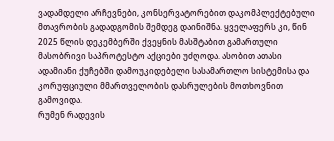ვადამდელი არჩევნები, კონსერვატორებით დაკომპლექტებული მთავრობის გადადგომის შემდეგ დაინიშნა. ყველაფერს კი, წინ 2025 წლის დეკემბერში ქვეყნის მასშტაბით გამართული მასობრივი საპროტესტო აქციები უძღოდა. ასობით ათასი ადამიანი ქუჩებში დამოუკიდებელი სასამართლო სისტემისა და კორუფციული მმართველობის დასრულების მოთხოვნით გამოვიდა.
რუმენ რადევის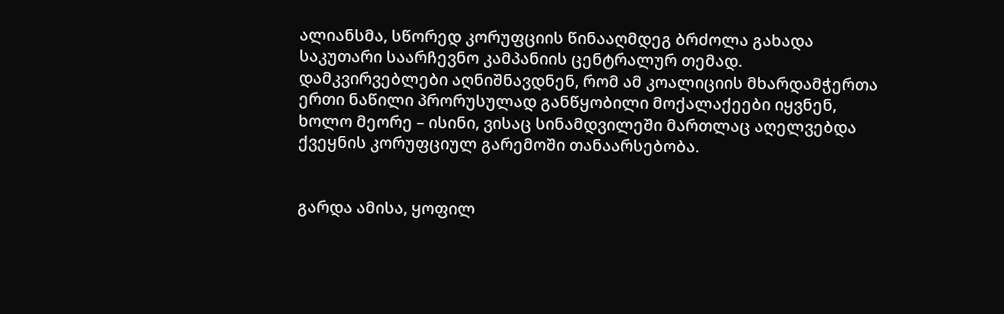ალიანსმა, სწორედ კორუფციის წინააღმდეგ ბრძოლა გახადა საკუთარი საარჩევნო კამპანიის ცენტრალურ თემად. დამკვირვებლები აღნიშნავდნენ, რომ ამ კოალიციის მხარდამჭერთა ერთი ნაწილი პრორუსულად განწყობილი მოქალაქეები იყვნენ, ხოლო მეორე – ისინი, ვისაც სინამდვილეში მართლაც აღელვებდა ქვეყნის კორუფციულ გარემოში თანაარსებობა.


გარდა ამისა, ყოფილ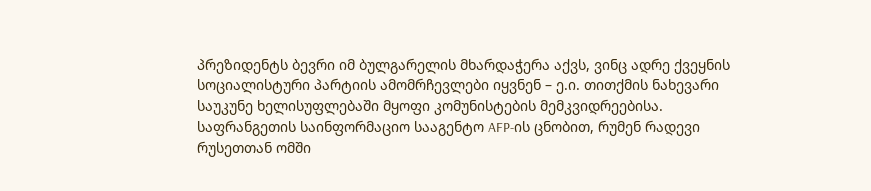პრეზიდენტს ბევრი იმ ბულგარელის მხარდაჭერა აქვს, ვინც ადრე ქვეყნის სოციალისტური პარტიის ამომრჩევლები იყვნენ – ე.ი. თითქმის ნახევარი საუკუნე ხელისუფლებაში მყოფი კომუნისტების მემკვიდრეებისა. საფრანგეთის საინფორმაციო სააგენტო AFP-ის ცნობით, რუმენ რადევი რუსეთთან ომში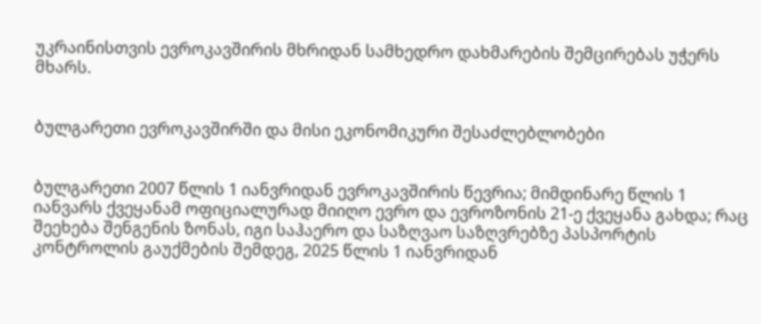უკრაინისთვის ევროკავშირის მხრიდან სამხედრო დახმარების შემცირებას უჭერს მხარს.


ბულგარეთი ევროკავშირში და მისი ეკონომიკური შესაძლებლობები


ბულგარეთი 2007 წლის 1 იანვრიდან ევროკავშირის წევრია; მიმდინარე წლის 1 იანვარს ქვეყანამ ოფიციალურად მიიღო ევრო და ევროზონის 21-ე ქვეყანა გახდა; რაც შეეხება შენგენის ზონას, იგი საჰაერო და საზღვაო საზღვრებზე პასპორტის კონტროლის გაუქმების შემდეგ, 2025 წლის 1 იანვრიდან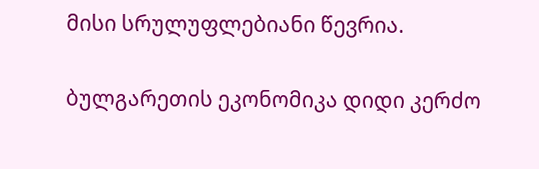მისი სრულუფლებიანი წევრია.


ბულგარეთის ეკონომიკა დიდი კერძო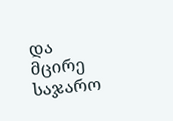და მცირე საჯარო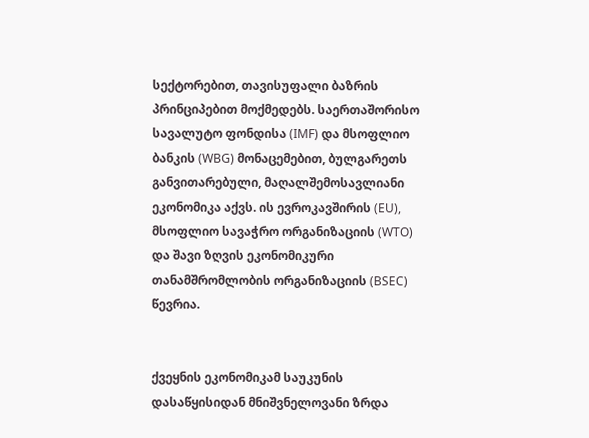სექტორებით, თავისუფალი ბაზრის პრინციპებით მოქმედებს. საერთაშორისო სავალუტო ფონდისა (IMF) და მსოფლიო ბანკის (WBG) მონაცემებით, ბულგარეთს განვითარებული, მაღალშემოსავლიანი ეკონომიკა აქვს. ის ევროკავშირის (EU), მსოფლიო სავაჭრო ორგანიზაციის (WTO) და შავი ზღვის ეკონომიკური თანამშრომლობის ორგანიზაციის (BSEC) წევრია.


ქვეყნის ეკონომიკამ საუკუნის დასაწყისიდან მნიშვნელოვანი ზრდა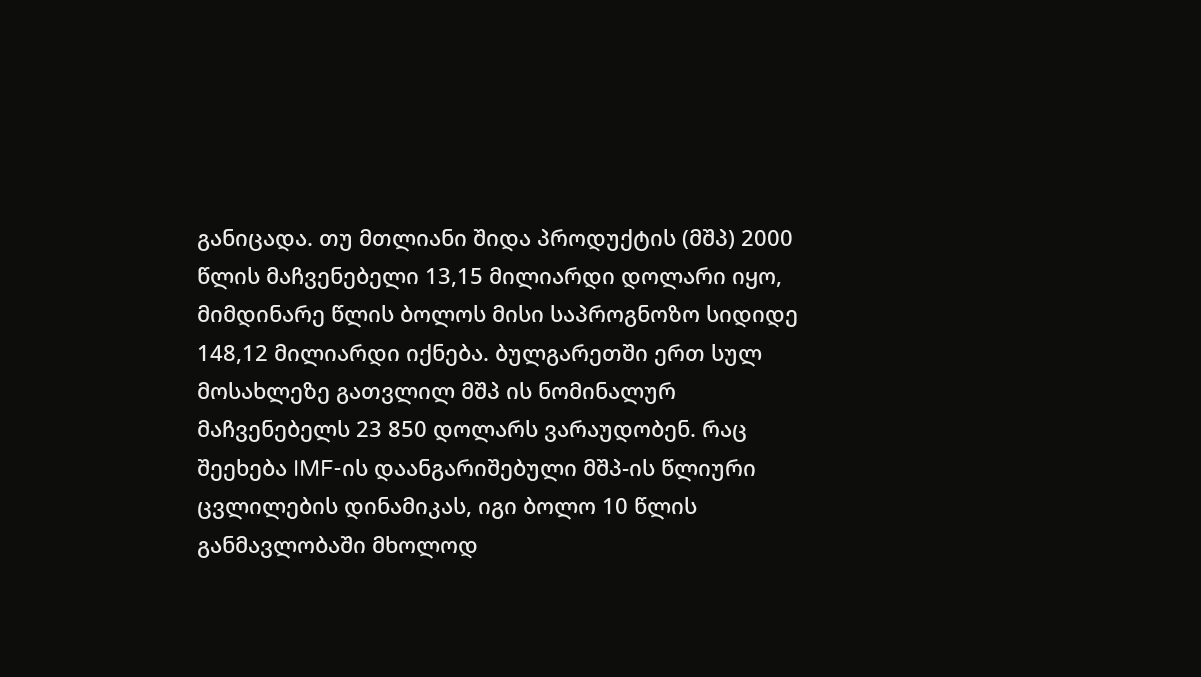განიცადა. თუ მთლიანი შიდა პროდუქტის (მშპ) 2000 წლის მაჩვენებელი 13,15 მილიარდი დოლარი იყო, მიმდინარე წლის ბოლოს მისი საპროგნოზო სიდიდე 148,12 მილიარდი იქნება. ბულგარეთში ერთ სულ მოსახლეზე გათვლილ მშპ ის ნომინალურ მაჩვენებელს 23 850 დოლარს ვარაუდობენ. რაც შეეხება IMF-ის დაანგარიშებული მშპ-ის წლიური ცვლილების დინამიკას, იგი ბოლო 10 წლის განმავლობაში მხოლოდ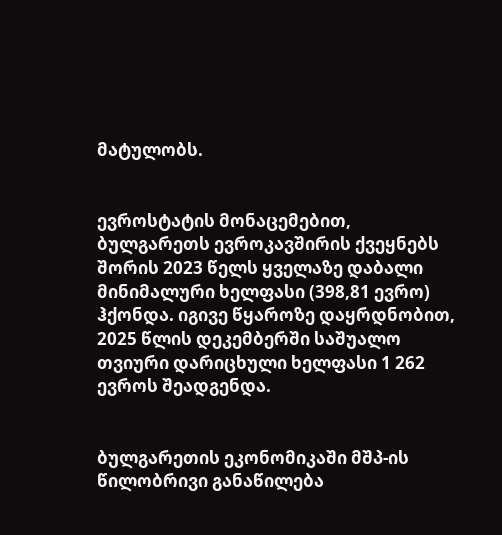მატულობს.


ევროსტატის მონაცემებით, ბულგარეთს ევროკავშირის ქვეყნებს შორის 2023 წელს ყველაზე დაბალი მინიმალური ხელფასი (398,81 ევრო) ჰქონდა. იგივე წყაროზე დაყრდნობით, 2025 წლის დეკემბერში საშუალო თვიური დარიცხული ხელფასი 1 262 ევროს შეადგენდა.


ბულგარეთის ეკონომიკაში მშპ-ის წილობრივი განაწილება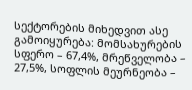სექტორების მიხედვით ასე გამოიყურება: მომსახურების სფერო – 67,4%, მრეწველობა – 27,5%, სოფლის მეურნეობა –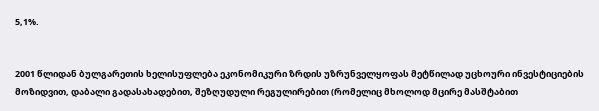5,1%.


2001 წლიდან ბულგარეთის ხელისუფლება ეკონომიკური ზრდის უზრუნველყოფას მეტწილად უცხოური ინვესტიციების მოზიდვით, დაბალი გადასახადებით, შეზღუდული რეგულირებით (რომელიც მხოლოდ მცირე მასშტაბით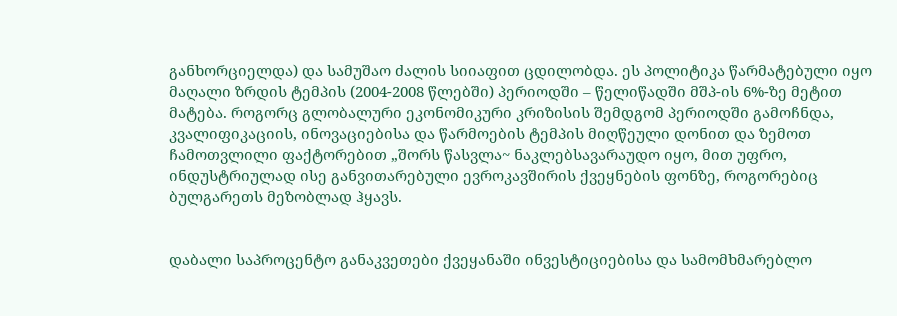განხორციელდა) და სამუშაო ძალის სიიაფით ცდილობდა. ეს პოლიტიკა წარმატებული იყო მაღალი ზრდის ტემპის (2004-2008 წლებში) პერიოდში – წელიწადში მშპ-ის 6%-ზე მეტით მატება. როგორც გლობალური ეკონომიკური კრიზისის შემდგომ პერიოდში გამოჩნდა, კვალიფიკაციის, ინოვაციებისა და წარმოების ტემპის მიღწეული დონით და ზემოთ ჩამოთვლილი ფაქტორებით „შორს წასვლა~ ნაკლებსავარაუდო იყო, მით უფრო, ინდუსტრიულად ისე განვითარებული ევროკავშირის ქვეყნების ფონზე, როგორებიც ბულგარეთს მეზობლად ჰყავს.


დაბალი საპროცენტო განაკვეთები ქვეყანაში ინვესტიციებისა და სამომხმარებლო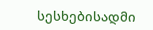სესხებისადმი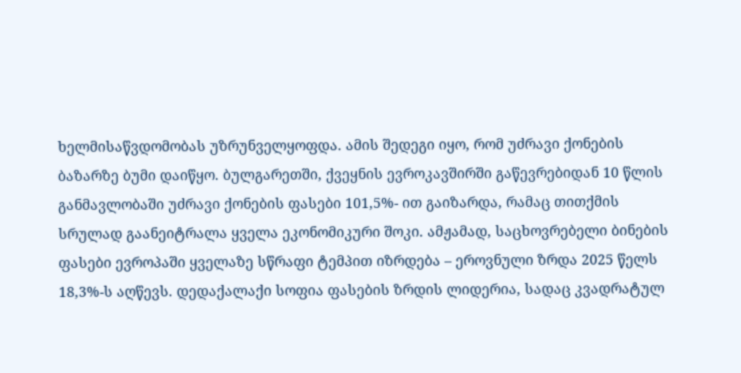ხელმისაწვდომობას უზრუნველყოფდა. ამის შედეგი იყო, რომ უძრავი ქონების ბაზარზე ბუმი დაიწყო. ბულგარეთში, ქვეყნის ევროკავშირში გაწევრებიდან 10 წლის განმავლობაში უძრავი ქონების ფასები 101,5%- ით გაიზარდა, რამაც თითქმის სრულად გაანეიტრალა ყველა ეკონომიკური შოკი. ამჟამად, საცხოვრებელი ბინების ფასები ევროპაში ყველაზე სწრაფი ტემპით იზრდება – ეროვნული ზრდა 2025 წელს 18,3%-ს აღწევს. დედაქალაქი სოფია ფასების ზრდის ლიდერია, სადაც კვადრატულ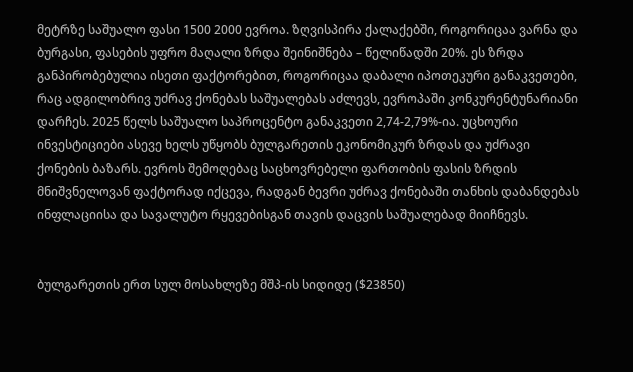მეტრზე საშუალო ფასი 1500 2000 ევროა. ზღვისპირა ქალაქებში, როგორიცაა ვარნა და ბურგასი, ფასების უფრო მაღალი ზრდა შეინიშნება – წელიწადში 20%. ეს ზრდა განპირობებულია ისეთი ფაქტორებით, როგორიცაა დაბალი იპოთეკური განაკვეთები, რაც ადგილობრივ უძრავ ქონებას საშუალებას აძლევს, ევროპაში კონკურენტუნარიანი დარჩეს. 2025 წელს საშუალო საპროცენტო განაკვეთი 2,74-2,79%-ია. უცხოური ინვესტიციები ასევე ხელს უწყობს ბულგარეთის ეკონომიკურ ზრდას და უძრავი ქონების ბაზარს. ევროს შემოღებაც საცხოვრებელი ფართობის ფასის ზრდის მნიშვნელოვან ფაქტორად იქცევა, რადგან ბევრი უძრავ ქონებაში თანხის დაბანდებას ინფლაციისა და სავალუტო რყევებისგან თავის დაცვის საშუალებად მიიჩნევს.


ბულგარეთის ერთ სულ მოსახლეზე მშპ-ის სიდიდე ($23850)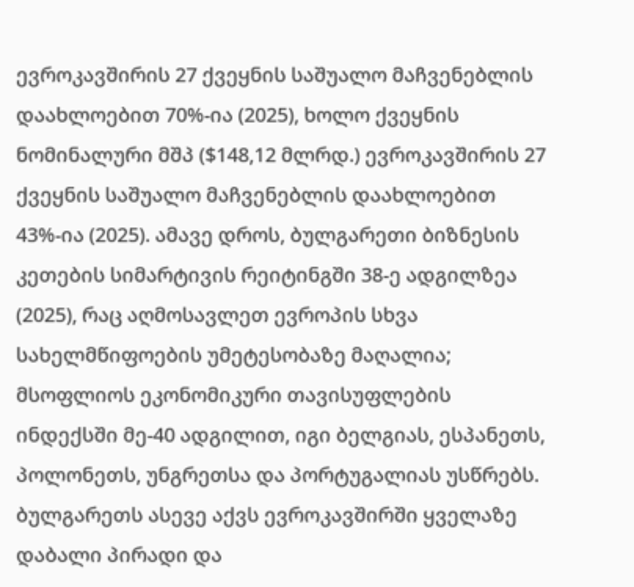ევროკავშირის 27 ქვეყნის საშუალო მაჩვენებლის დაახლოებით 70%-ია (2025), ხოლო ქვეყნის ნომინალური მშპ ($148,12 მლრდ.) ევროკავშირის 27 ქვეყნის საშუალო მაჩვენებლის დაახლოებით 43%-ია (2025). ამავე დროს, ბულგარეთი ბიზნესის კეთების სიმარტივის რეიტინგში 38-ე ადგილზეა (2025), რაც აღმოსავლეთ ევროპის სხვა სახელმწიფოების უმეტესობაზე მაღალია; მსოფლიოს ეკონომიკური თავისუფლების ინდექსში მე-40 ადგილით, იგი ბელგიას, ესპანეთს, პოლონეთს, უნგრეთსა და პორტუგალიას უსწრებს. ბულგარეთს ასევე აქვს ევროკავშირში ყველაზე დაბალი პირადი და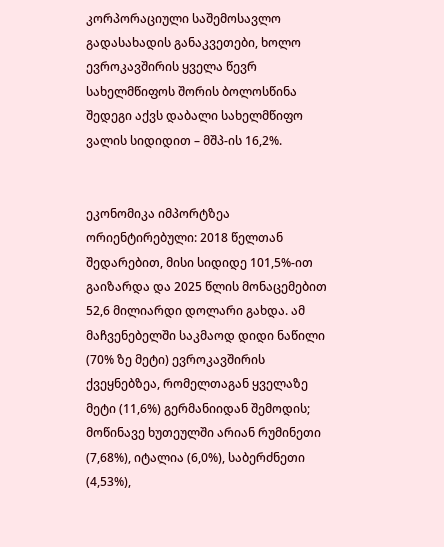კორპორაციული საშემოსავლო გადასახადის განაკვეთები, ხოლო ევროკავშირის ყველა წევრ სახელმწიფოს შორის ბოლოსწინა შედეგი აქვს დაბალი სახელმწიფო ვალის სიდიდით – მშპ-ის 16,2%.


ეკონომიკა იმპორტზეა ორიენტირებული: 2018 წელთან შედარებით, მისი სიდიდე 101,5%-ით გაიზარდა და 2025 წლის მონაცემებით 52,6 მილიარდი დოლარი გახდა. ამ მაჩვენებელში საკმაოდ დიდი ნაწილი (70% ზე მეტი) ევროკავშირის ქვეყნებზეა, რომელთაგან ყველაზე მეტი (11,6%) გერმანიიდან შემოდის; მოწინავე ხუთეულში არიან რუმინეთი (7,68%), იტალია (6,0%), საბერძნეთი (4,53%),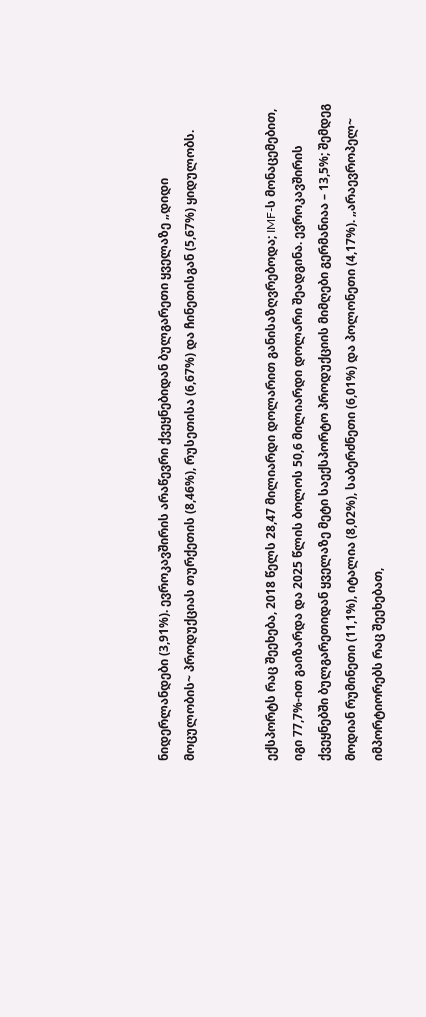ნიდერლანდები (3,91%). ევროკავშირის არაწევრი ქვეყნებიდან ბულგარეთი ყველაზე „დიდი მოცულობის~ პროდუქციას თურქეთის (8,46%), რუსეთისა (6,67%) და ჩინეთისგან (5,67%) ყიდულობს.


ექსპორტს რაც შეეხება, 2018 წელს 28,47 მილიარდი დოლარით განისაზღვრებოდა; IMF-ს მონაცემებით, იგი 77,7%-ით გაიზარდა და 2025 წლის ბოლოს 50,6 მილიარდი დოლარი შეადგინა. ევროკავშირის ქვეყნებში ბულგარეთიდან ყველაზე მეტი საექსპორტო პროდუქციის მიმღები გერმანიაა – 13,5%; შემდეგ მოდიან რუმინეთი (11,1%), იტალია (8,02%), საბერძნეთი (6,01%) და პოლონეთი (4,17%). „არაევროპელ~ იმპორტიორებს რაც შეეხებათ,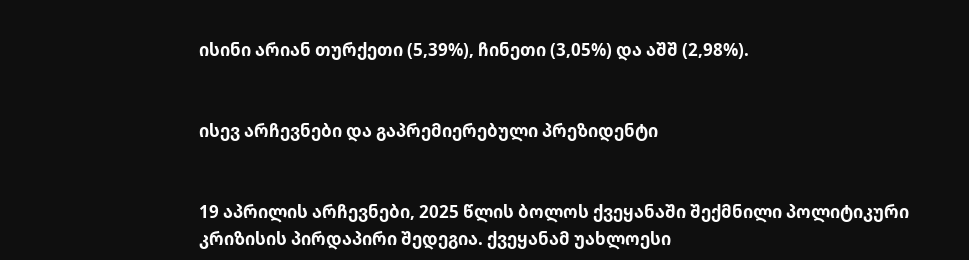ისინი არიან თურქეთი (5,39%), ჩინეთი (3,05%) და აშშ (2,98%).


ისევ არჩევნები და გაპრემიერებული პრეზიდენტი


19 აპრილის არჩევნები, 2025 წლის ბოლოს ქვეყანაში შექმნილი პოლიტიკური კრიზისის პირდაპირი შედეგია. ქვეყანამ უახლოესი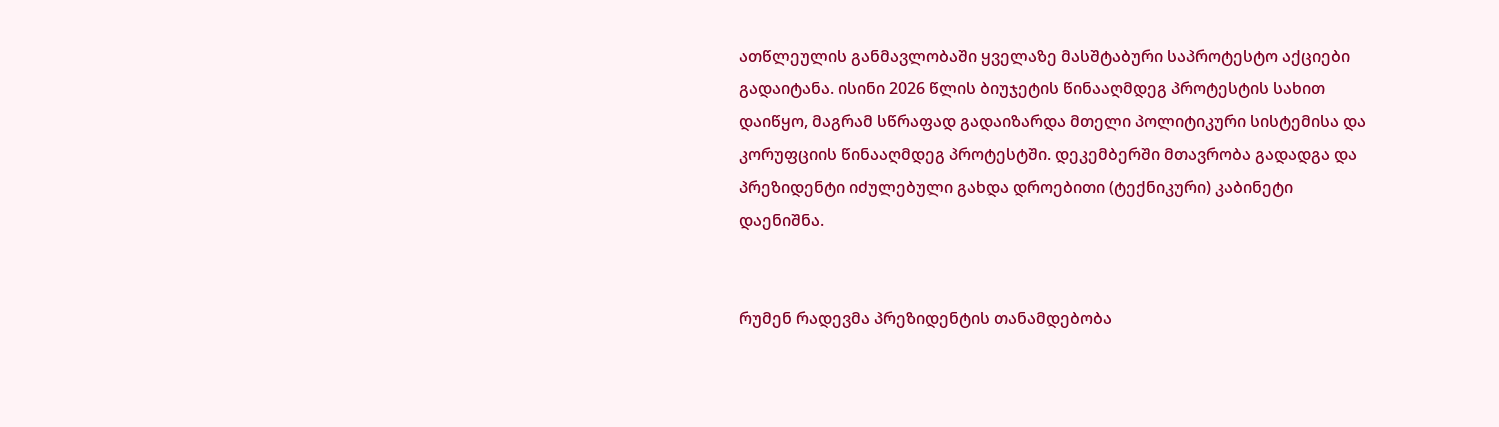ათწლეულის განმავლობაში ყველაზე მასშტაბური საპროტესტო აქციები გადაიტანა. ისინი 2026 წლის ბიუჯეტის წინააღმდეგ პროტესტის სახით დაიწყო, მაგრამ სწრაფად გადაიზარდა მთელი პოლიტიკური სისტემისა და კორუფციის წინააღმდეგ პროტესტში. დეკემბერში მთავრობა გადადგა და პრეზიდენტი იძულებული გახდა დროებითი (ტექნიკური) კაბინეტი დაენიშნა.


რუმენ რადევმა პრეზიდენტის თანამდებობა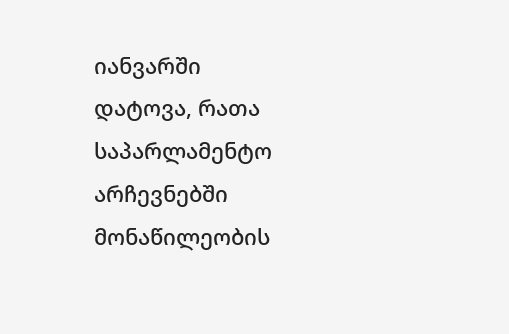იანვარში დატოვა, რათა საპარლამენტო არჩევნებში მონაწილეობის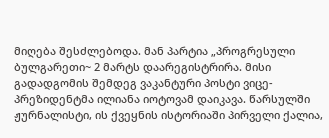მიღება შესძლებოდა. მან პარტია „პროგრესული ბულგარეთი~ 2 მარტს დაარეგისტრირა. მისი გადადგომის შემდეგ ვაკანტური პოსტი ვიცე-პრეზიდენტმა ილიანა იოტოვამ დაიკავა. წარსულში ჟურნალისტი, ის ქვეყნის ისტორიაში პირველი ქალია,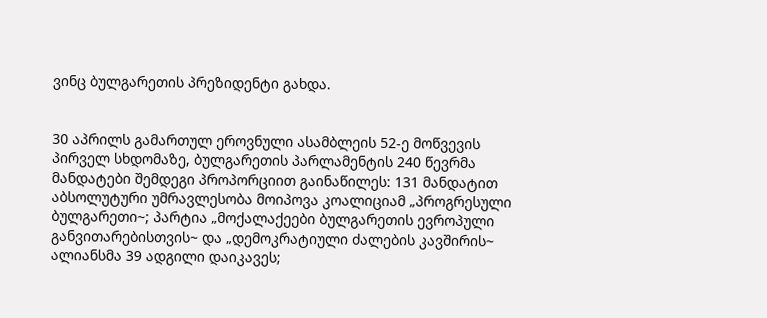ვინც ბულგარეთის პრეზიდენტი გახდა.


30 აპრილს გამართულ ეროვნული ასამბლეის 52-ე მოწვევის პირველ სხდომაზე, ბულგარეთის პარლამენტის 240 წევრმა მანდატები შემდეგი პროპორციით გაინაწილეს: 131 მანდატით აბსოლუტური უმრავლესობა მოიპოვა კოალიციამ „პროგრესული ბულგარეთი~; პარტია „მოქალაქეები ბულგარეთის ევროპული განვითარებისთვის~ და „დემოკრატიული ძალების კავშირის~ ალიანსმა 39 ადგილი დაიკავეს;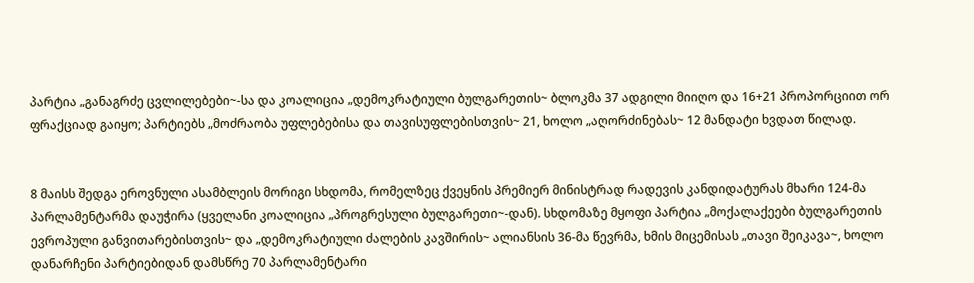პარტია „განაგრძე ცვლილებები~-სა და კოალიცია „დემოკრატიული ბულგარეთის~ ბლოკმა 37 ადგილი მიიღო და 16+21 პროპორციით ორ ფრაქციად გაიყო; პარტიებს „მოძრაობა უფლებებისა და თავისუფლებისთვის~ 21, ხოლო „აღორძინებას~ 12 მანდატი ხვდათ წილად.


8 მაისს შედგა ეროვნული ასამბლეის მორიგი სხდომა, რომელზეც ქვეყნის პრემიერ მინისტრად რადევის კანდიდატურას მხარი 124-მა პარლამენტარმა დაუჭირა (ყველანი კოალიცია „პროგრესული ბულგარეთი~-დან). სხდომაზე მყოფი პარტია „მოქალაქეები ბულგარეთის ევროპული განვითარებისთვის~ და „დემოკრატიული ძალების კავშირის~ ალიანსის 36-მა წევრმა, ხმის მიცემისას „თავი შეიკავა~, ხოლო დანარჩენი პარტიებიდან დამსწრე 70 პარლამენტარი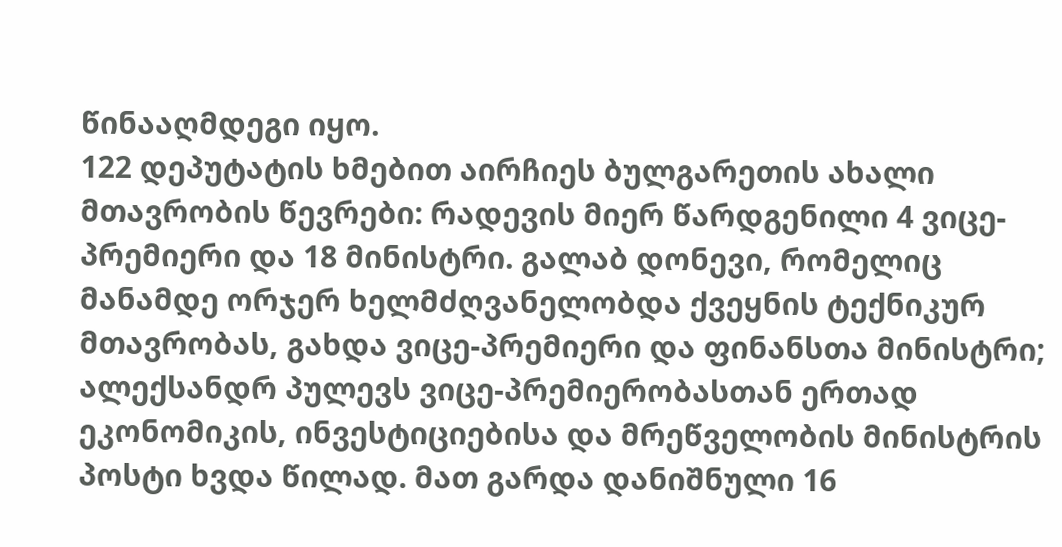წინააღმდეგი იყო.
122 დეპუტატის ხმებით აირჩიეს ბულგარეთის ახალი მთავრობის წევრები: რადევის მიერ წარდგენილი 4 ვიცე-პრემიერი და 18 მინისტრი. გალაბ დონევი, რომელიც მანამდე ორჯერ ხელმძღვანელობდა ქვეყნის ტექნიკურ მთავრობას, გახდა ვიცე-პრემიერი და ფინანსთა მინისტრი; ალექსანდრ პულევს ვიცე-პრემიერობასთან ერთად ეკონომიკის, ინვესტიციებისა და მრეწველობის მინისტრის პოსტი ხვდა წილად. მათ გარდა დანიშნული 16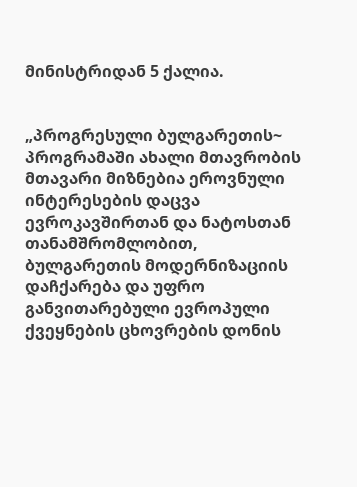მინისტრიდან 5 ქალია.


„პროგრესული ბულგარეთის~ პროგრამაში ახალი მთავრობის მთავარი მიზნებია ეროვნული ინტერესების დაცვა ევროკავშირთან და ნატოსთან თანამშრომლობით, ბულგარეთის მოდერნიზაციის დაჩქარება და უფრო განვითარებული ევროპული ქვეყნების ცხოვრების დონის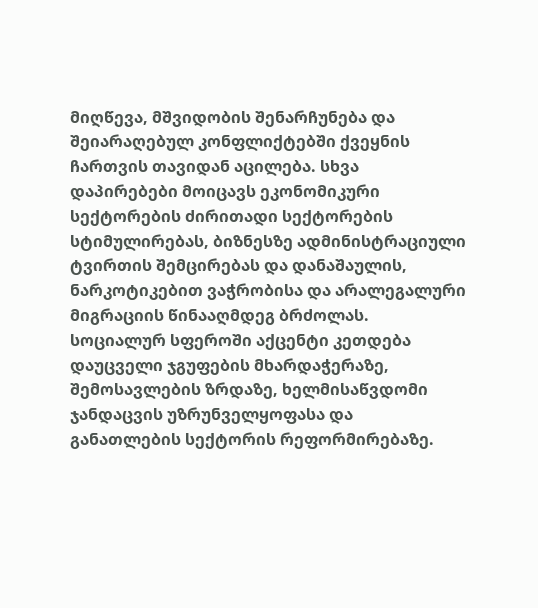მიღწევა, მშვიდობის შენარჩუნება და შეიარაღებულ კონფლიქტებში ქვეყნის ჩართვის თავიდან აცილება. სხვა დაპირებები მოიცავს ეკონომიკური სექტორების ძირითადი სექტორების სტიმულირებას, ბიზნესზე ადმინისტრაციული ტვირთის შემცირებას და დანაშაულის, ნარკოტიკებით ვაჭრობისა და არალეგალური მიგრაციის წინააღმდეგ ბრძოლას. სოციალურ სფეროში აქცენტი კეთდება დაუცველი ჯგუფების მხარდაჭერაზე, შემოსავლების ზრდაზე, ხელმისაწვდომი ჯანდაცვის უზრუნველყოფასა და განათლების სექტორის რეფორმირებაზე.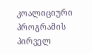კოალიციური პროგრამის პირველ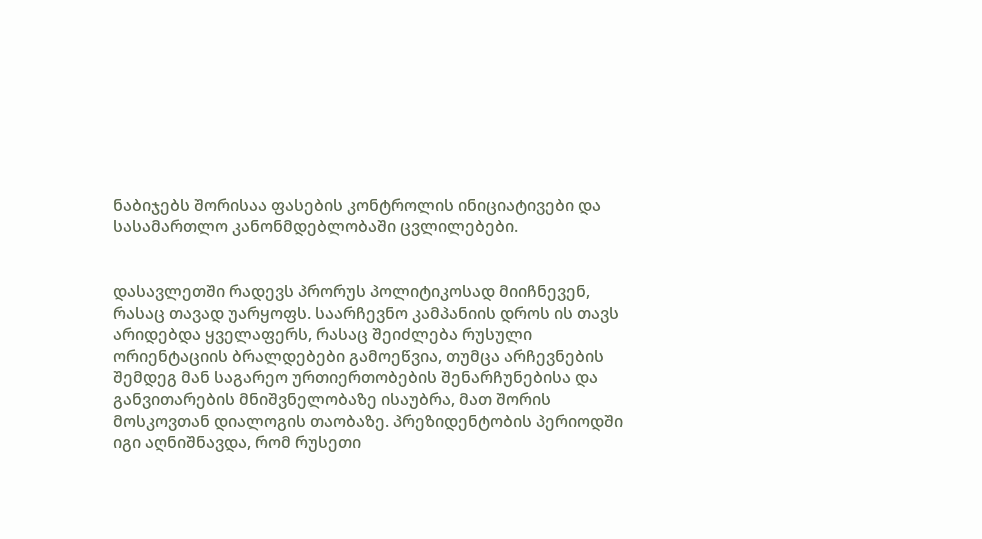ნაბიჯებს შორისაა ფასების კონტროლის ინიციატივები და სასამართლო კანონმდებლობაში ცვლილებები.


დასავლეთში რადევს პრორუს პოლიტიკოსად მიიჩნევენ, რასაც თავად უარყოფს. საარჩევნო კამპანიის დროს ის თავს არიდებდა ყველაფერს, რასაც შეიძლება რუსული ორიენტაციის ბრალდებები გამოეწვია, თუმცა არჩევნების შემდეგ მან საგარეო ურთიერთობების შენარჩუნებისა და განვითარების მნიშვნელობაზე ისაუბრა, მათ შორის მოსკოვთან დიალოგის თაობაზე. პრეზიდენტობის პერიოდში იგი აღნიშნავდა, რომ რუსეთი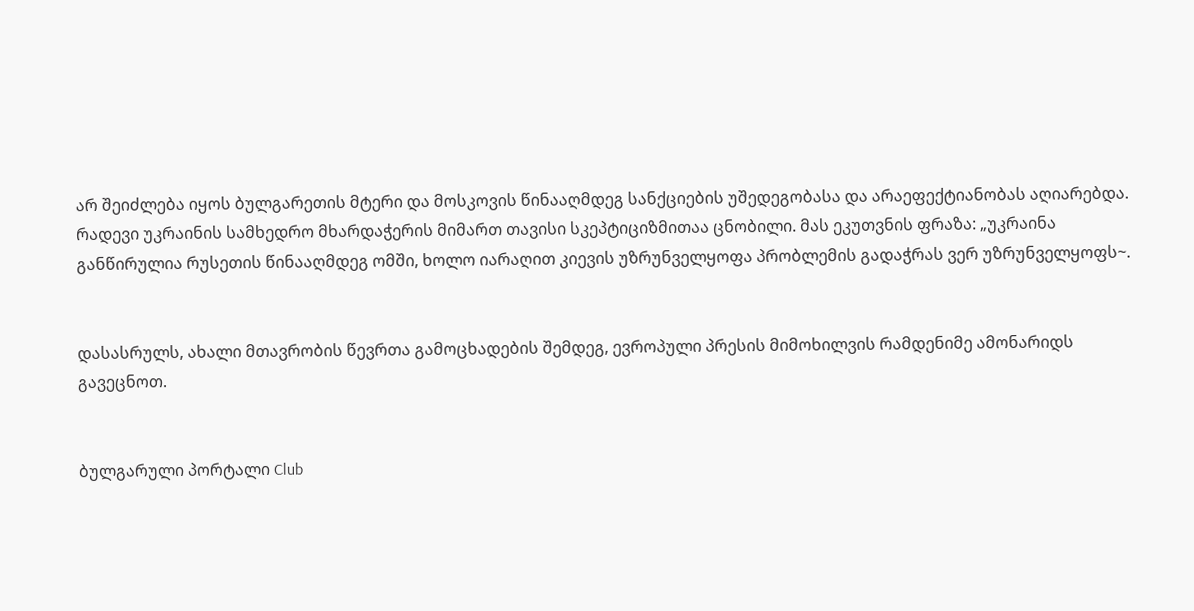არ შეიძლება იყოს ბულგარეთის მტერი და მოსკოვის წინააღმდეგ სანქციების უშედეგობასა და არაეფექტიანობას აღიარებდა. რადევი უკრაინის სამხედრო მხარდაჭერის მიმართ თავისი სკეპტიციზმითაა ცნობილი. მას ეკუთვნის ფრაზა: „უკრაინა განწირულია რუსეთის წინააღმდეგ ომში, ხოლო იარაღით კიევის უზრუნველყოფა პრობლემის გადაჭრას ვერ უზრუნველყოფს~.


დასასრულს, ახალი მთავრობის წევრთა გამოცხადების შემდეგ, ევროპული პრესის მიმოხილვის რამდენიმე ამონარიდს გავეცნოთ.


ბულგარული პორტალი Club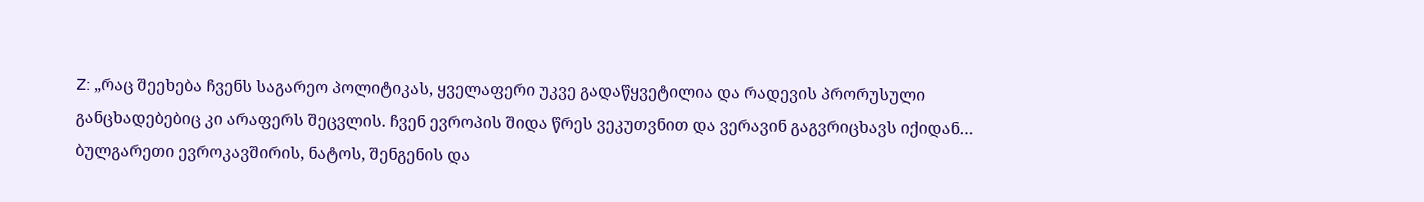Z: „რაც შეეხება ჩვენს საგარეო პოლიტიკას, ყველაფერი უკვე გადაწყვეტილია და რადევის პრორუსული განცხადებებიც კი არაფერს შეცვლის. ჩვენ ევროპის შიდა წრეს ვეკუთვნით და ვერავინ გაგვრიცხავს იქიდან… ბულგარეთი ევროკავშირის, ნატოს, შენგენის და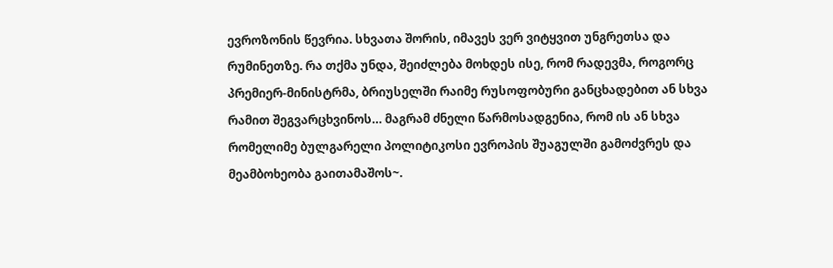ევროზონის წევრია. სხვათა შორის, იმავეს ვერ ვიტყვით უნგრეთსა და რუმინეთზე. რა თქმა უნდა, შეიძლება მოხდეს ისე, რომ რადევმა, როგორც პრემიერ-მინისტრმა, ბრიუსელში რაიმე რუსოფობური განცხადებით ან სხვა რამით შეგვარცხვინოს… მაგრამ ძნელი წარმოსადგენია, რომ ის ან სხვა რომელიმე ბულგარელი პოლიტიკოსი ევროპის შუაგულში გამოძვრეს და მეამბოხეობა გაითამაშოს~.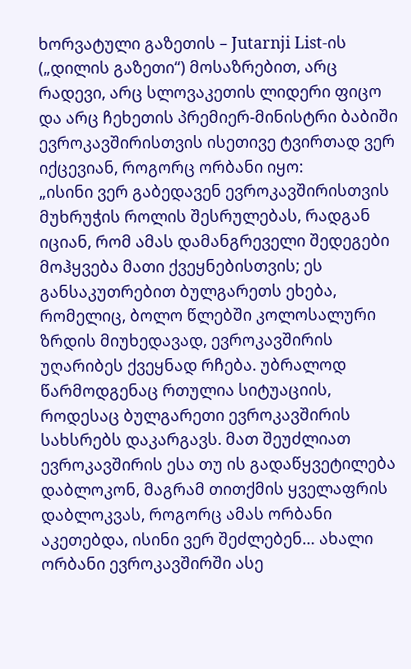ხორვატული გაზეთის – Jutarnji List-ის („დილის გაზეთი“) მოსაზრებით, არც რადევი, არც სლოვაკეთის ლიდერი ფიცო და არც ჩეხეთის პრემიერ-მინისტრი ბაბიში ევროკავშირისთვის ისეთივე ტვირთად ვერ იქცევიან, როგორც ორბანი იყო:
„ისინი ვერ გაბედავენ ევროკავშირისთვის მუხრუჭის როლის შესრულებას, რადგან იციან, რომ ამას დამანგრეველი შედეგები მოჰყვება მათი ქვეყნებისთვის; ეს განსაკუთრებით ბულგარეთს ეხება, რომელიც, ბოლო წლებში კოლოსალური ზრდის მიუხედავად, ევროკავშირის უღარიბეს ქვეყნად რჩება. უბრალოდ წარმოდგენაც რთულია სიტუაციის, როდესაც ბულგარეთი ევროკავშირის სახსრებს დაკარგავს. მათ შეუძლიათ ევროკავშირის ესა თუ ის გადაწყვეტილება დაბლოკონ, მაგრამ თითქმის ყველაფრის დაბლოკვას, როგორც ამას ორბანი აკეთებდა, ისინი ვერ შეძლებენ… ახალი ორბანი ევროკავშირში ასე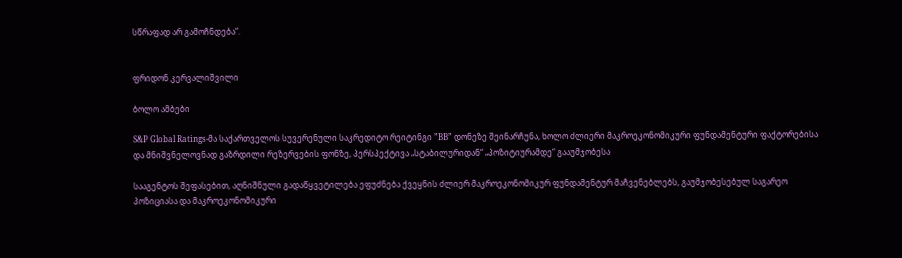სწრაფად არ გამოჩნდება“.


ფრიდონ კერვალიშვილი

ბოლო ამბები

S&P Global Ratings-მა საქართველოს სუვერენული საკრედიტო რეიტინგი ”BB” დონეზე შეინარჩუნა, ხოლო ძლიერი მაკროეკონომიკური ფუნდამენტური ფაქტორებისა და მნიშვნელოვნად გაზრდილი რეზერვების ფონზე, პერსპექტივა „სტაბილურიდან“ „პოზიტიურამდე“ გააუმჯობესა

სააგენტოს შეფასებით, აღნიშნული გადაწყვეტილება ეფუძნება ქვეყნის ძლიერ მაკროეკონომიკურ ფუნდამენტურ მაჩვენებლებს, გაუმჯობესებულ საგარეო პოზიციასა და მაკროეკონომიკური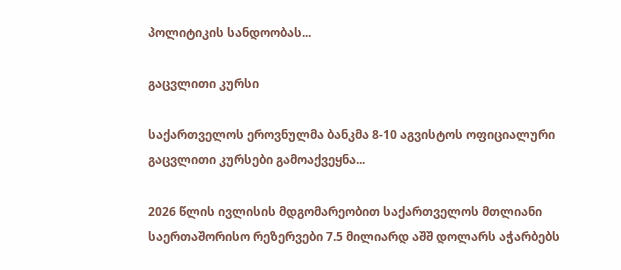პოლიტიკის სანდოობას...

გაცვლითი კურსი

საქართველოს ეროვნულმა ბანკმა 8-10 აგვისტოს ოფიციალური გაცვლითი კურსები გამოაქვეყნა...

2026 წლის ივლისის მდგომარეობით საქართველოს მთლიანი საერთაშორისო რეზერვები 7.5 მილიარდ აშშ დოლარს აჭარბებს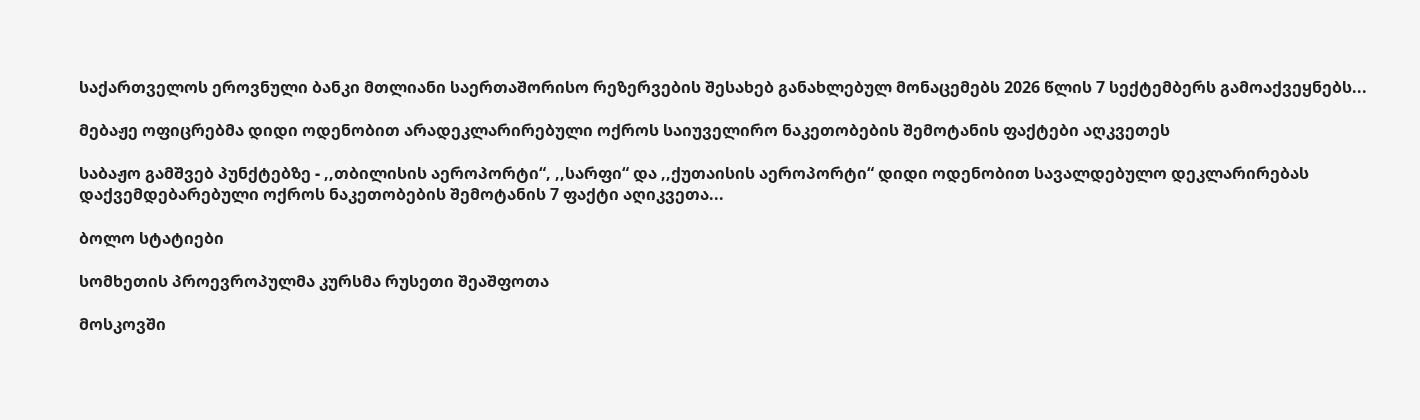საქართველოს ეროვნული ბანკი მთლიანი საერთაშორისო რეზერვების შესახებ განახლებულ მონაცემებს 2026 წლის 7 სექტემბერს გამოაქვეყნებს...

მებაჟე ოფიცრებმა დიდი ოდენობით არადეკლარირებული ოქროს საიუველირო ნაკეთობების შემოტანის ფაქტები აღკვეთეს

საბაჟო გამშვებ პუნქტებზე - ,,თბილისის აეროპორტი“, ,,სარფი“ და ,,ქუთაისის აეროპორტი“ დიდი ოდენობით სავალდებულო დეკლარირებას დაქვემდებარებული ოქროს ნაკეთობების შემოტანის 7 ფაქტი აღიკვეთა...

ბოლო სტატიები

სომხეთის პროევროპულმა კურსმა რუსეთი შეაშფოთა

მოსკოვში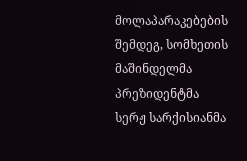მოლაპარაკებების შემდეგ, სომხეთის მაშინდელმა პრეზიდენტმა სერჟ სარქისიანმა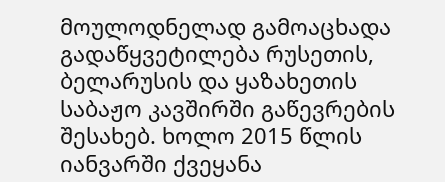მოულოდნელად გამოაცხადა გადაწყვეტილება რუსეთის, ბელარუსის და ყაზახეთის საბაჟო კავშირში გაწევრების შესახებ. ხოლო 2015 წლის იანვარში ქვეყანა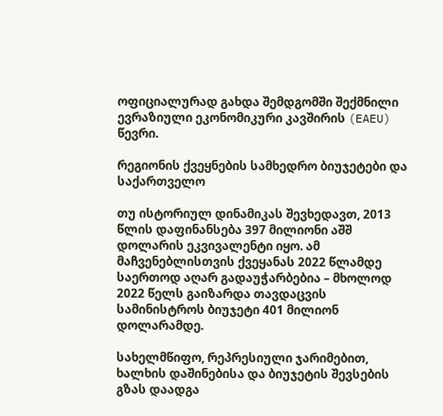ოფიციალურად გახდა შემდგომში შექმნილი ევრაზიული ეკონომიკური კავშირის (EAEU) წევრი.

რეგიონის ქვეყნების სამხედრო ბიუჯეტები და საქართველო

თუ ისტორიულ დინამიკას შევხედავთ, 2013 წლის დაფინანსება 397 მილიონი აშშ დოლარის ეკვივალენტი იყო. ამ მაჩვენებლისთვის ქვეყანას 2022 წლამდე საერთოდ აღარ გადაუჭარბებია – მხოლოდ 2022 წელს გაიზარდა თავდაცვის სამინისტროს ბიუჯეტი 401 მილიონ დოლარამდე.

სახელმწიფო, რეპრესიული ჯარიმებით, ხალხის დაშინებისა და ბიუჯეტის შევსების გზას დაადგა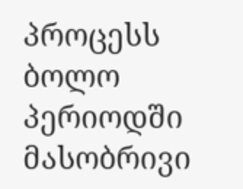პროცესს ბოლო პერიოდში მასობრივი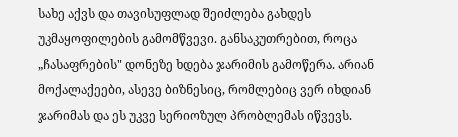სახე აქვს და თავისუფლად შეიძლება გახდეს უკმაყოფილების გამომწვევი. განსაკუთრებით, როცა „ჩასაფრების" დონეზე ხდება ჯარიმის გამოწერა. არიან მოქალაქეები, ასევე ბიზნესიც, რომლებიც ვერ იხდიან ჯარიმას და ეს უკვე სერიოზულ პრობლემას იწვევს.